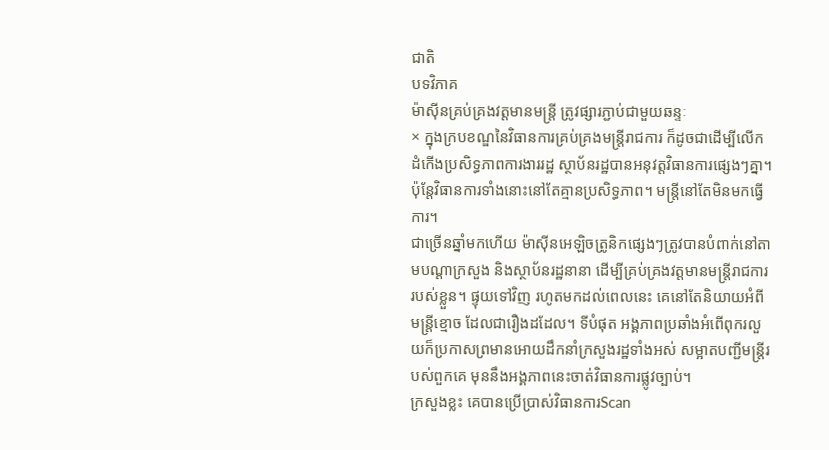ជាតិ
បទវិភាគ
ម៉ាស៊ីនគ្រប់គ្រងវត្តមានមន្ត្រី ត្រូវផ្សារភ្ជាប់ជាមួយឆន្ទៈ
× ក្នុងក្របខណ្ឌនៃវិធានការគ្រប់គ្រងមន្ត្រីរាជការ ក៏ដូចជាដើម្បីលើកដំកើងប្រសិទ្ធភាពការងាររដ្ឋ ស្ថាប័នរដ្ឋបានអនុវត្តវិធានការផ្សេងៗគ្នា។ ប៉ុន្តែវិធានការទាំងនោះនៅតែគ្មានប្រសិទ្ធភាព។ មន្ត្រីនៅតែមិនមកធ្វើការ។
ជាច្រើនឆ្នាំមកហើយ ម៉ាស៊ីនអេឡិចត្រូនិកផ្សេងៗត្រូវបានបំពាក់នៅតាមបណ្តាក្រសួង និងស្ថាប័នរដ្ឋនានា ដើម្បីគ្រប់គ្រងវត្តមានមន្ត្រីរាជការរបស់ខ្លួន។ ផ្ទុយទៅវិញ រហូតមកដល់ពេលនេះ គេនៅតែនិយាយអំពីមន្ត្រីខ្មោច ដែលជារឿងដដែល។ ទីបំផុត អង្គភាពប្រឆាំងអំពើពុករលួយក៏ប្រកាសព្រមានអោយដឹកនាំក្រសួងរដ្ឋទាំងអស់ សម្អាតបញ្ជីមន្ត្រីរបស់ពួកគេ មុននឹងអង្គភាពនេះចាត់វិធានការផ្លូវច្បាប់។
ក្រសួងខ្លះ គេបានប្រើប្រាស់វិធានការScan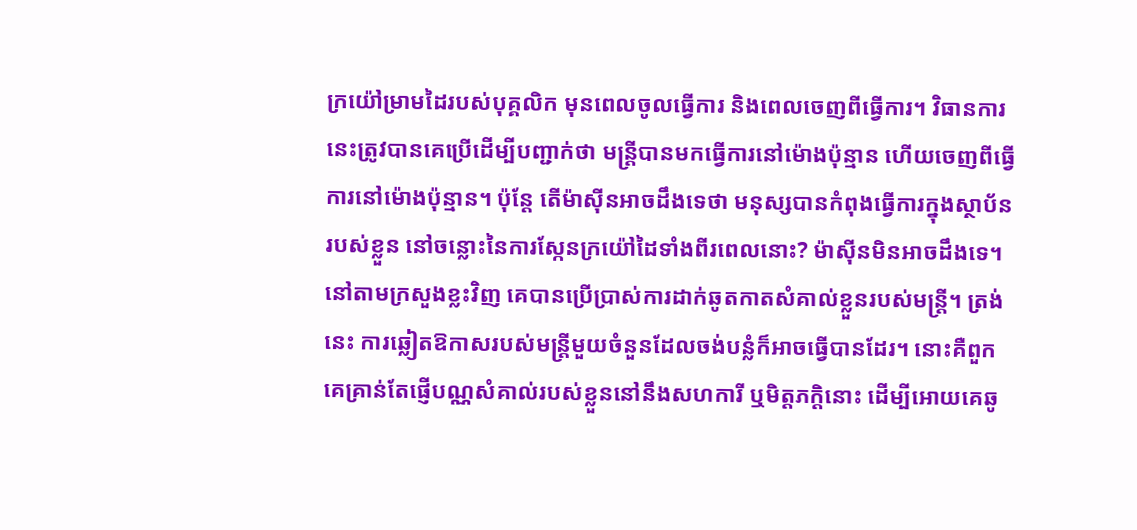ក្រយ៉ៅម្រាមដៃរបស់បុគ្គលិក មុនពេលចូលធ្វើការ និងពេលចេញពីធ្វើការ។ វិធានការនេះត្រូវបានគេប្រើដើម្បីបញ្ជាក់ថា មន្ត្រីបានមកធ្វើការនៅម៉ោងប៉ុន្មាន ហើយចេញពីធ្វើការនៅម៉ោងប៉ុន្មាន។ ប៉ុន្តែ តើម៉ាស៊ីនអាចដឹងទេថា មនុស្សបានកំពុងធ្វើការក្នុងស្ថាប័នរបស់ខ្លួន នៅចន្លោះនៃការស្កែនក្រយ៉ៅដៃទាំងពីរពេលនោះ? ម៉ាស៊ីនមិនអាចដឹងទេ។
នៅតាមក្រសួងខ្លះវិញ គេបានប្រើប្រាស់ការដាក់ឆូតកាតសំគាល់ខ្លួនរបស់មន្ត្រី។ ត្រង់នេះ ការឆ្លៀតឱកាសរបស់មន្ត្រីមួយចំនួនដែលចង់បន្លំក៏អាចធ្វើបានដែរ។ នោះគឺពួកគេគ្រាន់តែផ្ញើបណ្ណសំគាល់របស់ខ្លួននៅនឹងសហការី ឬមិត្តភក្តិនោះ ដើម្បីអោយគេឆូ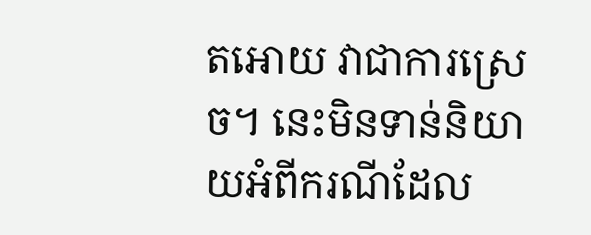តអោយ វាជាការស្រេច។ នេះមិនទាន់និយាយអំពីករណីដែល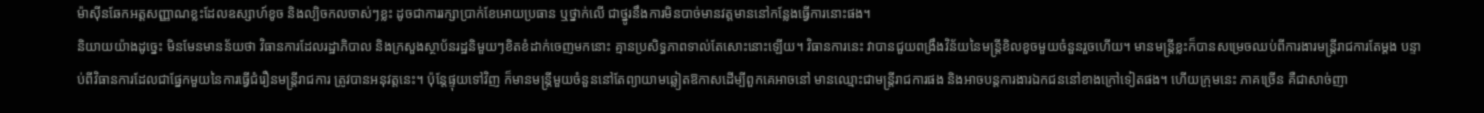ម៉ាស៊ីនឆែកអត្តសញ្ញាណខ្លះដែលឧស្សាហ៍ខូច និងល្បិចកលចាស់ៗខ្លះ ដូចជាការរក្សាប្រាក់ខែអោយប្រធាន ឬថ្នាក់លើ ជាថ្នូរនឹងការមិនបាច់មានវត្តមាននៅកន្លែងធ្វើការនោះផង។
និយាយយ៉ាងដូច្នេះ មិនមែនមានន័យថា វិធានការដែលរដ្ឋាភិបាល និងក្រសួងស្ថាប័នរដ្ឋនិមួយៗខិតខំដាក់ចេញមកនោះ គ្មានប្រសិទ្ធភាពទាល់តែសោះនោះឡើយ។ វិធានការនេះ វាបានជួយពង្រឹងវិន័យនៃមន្ត្រីខិលខូចមួយចំនួនរួចហើយ។ មានមន្ត្រីខ្លះក៏បានសម្រេចឈប់ពីការងារមន្ត្រីរាជការតែម្តង បន្ទាប់ពីវិធានការដែលជាផ្នែកមួយនៃការធ្វើជំរឿនមន្ត្រីរាជការ ត្រូវបានអនុវត្តនេះ។ ប៉ុន្តែផ្ទុយទៅវិញ ក៏មានមន្ត្រីមួយចំនួននៅតែព្យាយាមឆ្លៀតឱកាសដើម្បីពួកគេអាចនៅ មានឈ្មោះជាមន្ត្រីរាជការផង និងអាចបន្តការងារឯកជននៅខាងក្រៅទៀតផង។ ហើយក្រុមនេះ ភាគច្រើន គឺជាសាច់ញា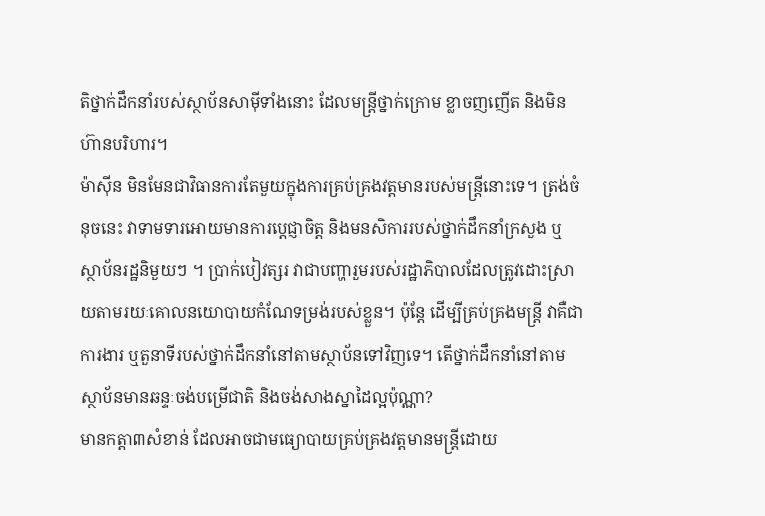តិថ្នាក់ដឹកនាំរបស់ស្ថាប័នសាម៉ីទាំងនោះ ដែលមន្ត្រីថ្នាក់ក្រោម ខ្លាចញញើត និងមិនហ៊ានបរិហារ។
ម៉ាស៊ីន មិនមែនជាវិធានការតែមួយក្នុងការគ្រប់គ្រងវត្តមានរបស់មន្ត្រីនោះទេ។ ត្រង់ចំនុចនេះ វាទាមទារអោយមានការប្តេជ្ញាចិត្ត និងមនសិការរបស់ថ្នាក់ដឹកនាំក្រសួង ឬស្ថាប័នរដ្ឋនិមួយៗ ។ ប្រាក់បៀវត្សរ វាជាបញ្ហារួមរបស់រដ្ឋាភិបាលដែលត្រូវដោះស្រាយតាមរយៈគោលនយោបាយកំណែទម្រង់របស់ខ្លួន។ ប៉ុន្តែ ដើម្បីគ្រប់គ្រងមន្ត្រី វាគឺជាការងារ ឬតួនាទីរបស់ថ្នាក់ដឹកនាំនៅតាមស្ថាប័នទៅវិញទេ។ តើថ្នាក់ដឹកនាំនៅតាមស្ថាប័នមានឆន្ទៈចង់បម្រើជាតិ និងចង់សាងស្នាដៃល្អប៉ុណ្ណា?
មានកត្តា៣សំខាន់ ដែលអាចជាមធ្យោបាយគ្រប់គ្រងវត្តមានមន្ត្រីដោយ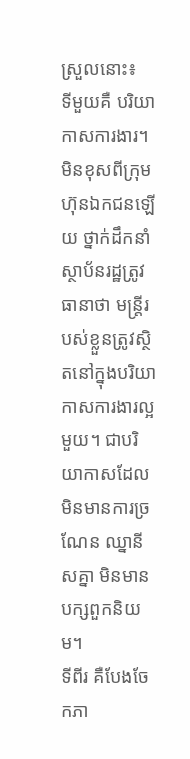ស្រួលនោះ៖
ទីមួយគឺ បរិយាកាសការងារ។ មិនខុសពីក្រុមហ៊ុនឯកជនឡើយ ថ្នាក់ដឹកនាំស្ថាប័នរដ្ឋត្រូវធានាថា មន្ត្រីរបស់ខ្លួនត្រូវស្ថិតនៅក្នុងបរិយាកាសការងារល្អមួយ។ ជាបរិយាកាសដែលមិនមានការច្រណែន ឈ្នានីសគ្នា មិនមានបក្សពួកនិយម។
ទីពីរ គឺបែងចែកភា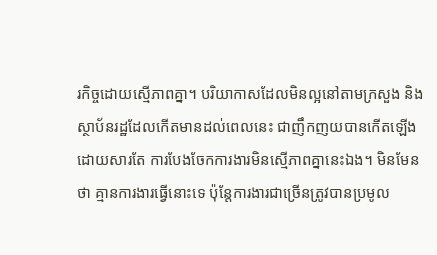រកិច្ចដោយស្មើភាពគ្នា។ បរិយាកាសដែលមិនល្អនៅតាមក្រសួង និងស្ថាប័នរដ្ឋដែលកើតមានដល់ពេលនេះ ជាញឹកញយបានកើតឡើងដោយសារតែ ការបែងចែកការងារមិនស្មើភាពគ្នានេះឯង។ មិនមែនថា គ្មានការងារធ្វើនោះទេ ប៉ុន្តែការងារជាច្រើនត្រូវបានប្រមូល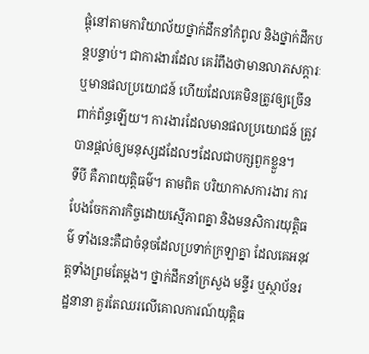ផ្តុំនៅតាមការិយាល័យថ្នាក់ដឹកនាំកំពូល និងថ្នាក់ដឹកបន្តបន្ទាប់។ ជាការងារដែល គេរំពឹងថាមានលាភសក្តារៈ ឬមានផលប្រយោជន៍ ហើយដែលគេមិនត្រូវឲ្យច្រើនពាក់ព័ន្ធឡើយ។ ការងារដែលមានផលប្រយោជន៍ ត្រូវបានផ្តល់ឲ្យមនុស្សដដែលៗដែលជាបក្សពួកខ្លួន។
ទីបី គឺភាពយុត្តិធម៌។ តាមពិត បរិយាកាសការងារ ការបែងចែកភារកិច្ចដោយស្មើភាពគ្នា និងមនសិការយុត្តិធម៌ ទាំងនេះគឺជាចំនុចដែលប្រទាក់ក្រឡាគ្នា ដែលគេអនុវត្តទាំងព្រមតែម្តង។ ថ្នាក់ដឹកនាំក្រសួង មន្ទីរ ឬស្ថាប័នរដ្ឋនានា គួរតែឈរលើគោលការណ៍យុត្តិធ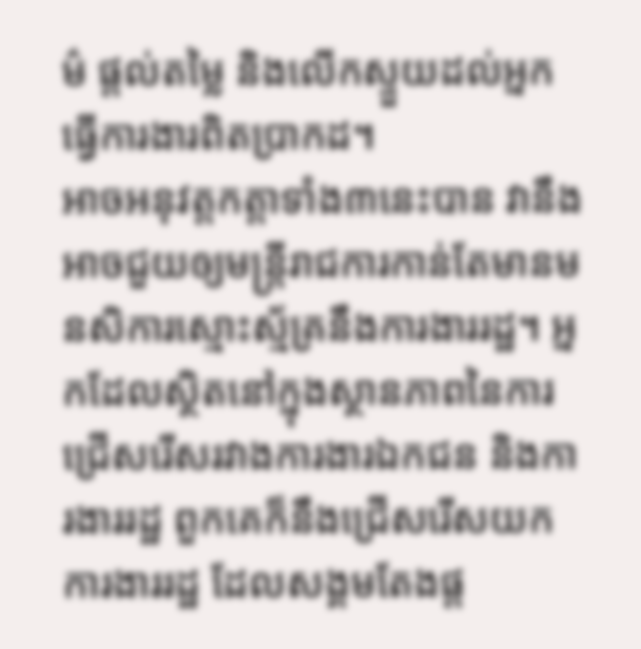ម៌ ផ្តល់តម្លៃ និងលើកស្ទួយដល់អ្នកធ្វើការងារពិតប្រាកដ។
អាចអនុវត្តកត្តាទាំង៣នេះបាន វានឹងអាចជួយឲ្យមន្ត្រីរាជការកាន់តែមានមនសិការស្មោះស្ម័គ្រនឹងការងាររដ្ឋ។ អ្នកដែលស្ថិតនៅក្នុងស្ថានភាពនៃការជ្រើសរើសរវាងការងារឯកជន និងការងាររដ្ឋ ពួកគេក៏នឹងជ្រើសរើសយកការងាររដ្ឋ ដែលសង្គមតែងផ្ត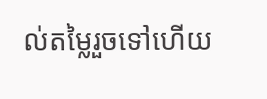ល់តម្លៃរួចទៅហើយ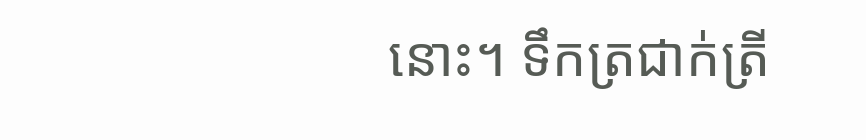នោះ។ ទឹកត្រជាក់ត្រី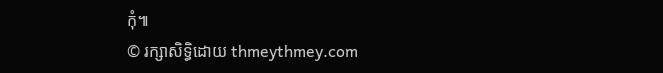កុំ៕
© រក្សាសិទ្ធិដោយ thmeythmey.com